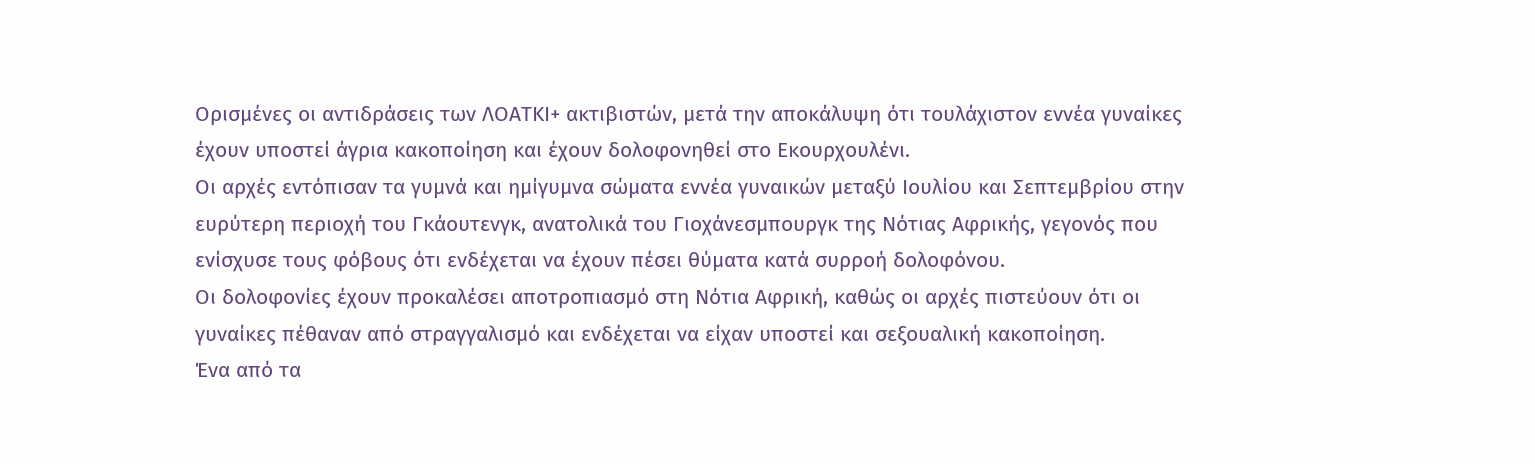Ορισμένες οι αντιδράσεις των ΛΟΑΤΚΙ+ ακτιβιστών, μετά την αποκάλυψη ότι τουλάχιστον εννέα γυναίκες έχουν υποστεί άγρια κακοποίηση και έχουν δολοφονηθεί στο Εκουρχουλένι.
Οι αρχές εντόπισαν τα γυμνά και ημίγυμνα σώματα εννέα γυναικών μεταξύ Ιουλίου και Σεπτεμβρίου στην ευρύτερη περιοχή του Γκάουτενγκ, ανατολικά του Γιοχάνεσμπουργκ της Νότιας Αφρικής, γεγονός που ενίσχυσε τους φόβους ότι ενδέχεται να έχουν πέσει θύματα κατά συρροή δολοφόνου.
Οι δολοφονίες έχουν προκαλέσει αποτροπιασμό στη Νότια Αφρική, καθώς οι αρχές πιστεύουν ότι οι γυναίκες πέθαναν από στραγγαλισμό και ενδέχεται να είχαν υποστεί και σεξουαλική κακοποίηση.
Ένα από τα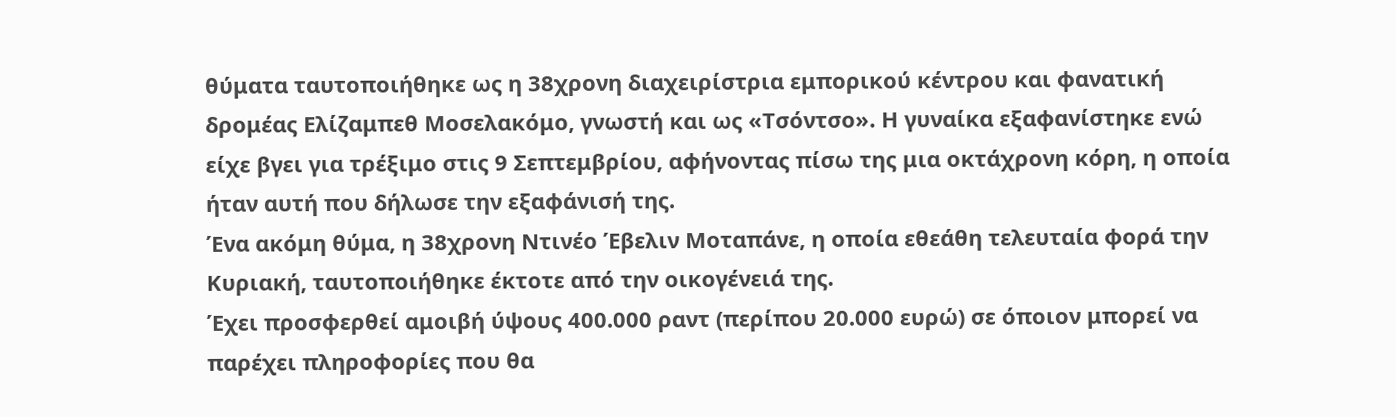θύματα ταυτοποιήθηκε ως η 38χρονη διαχειρίστρια εμπορικού κέντρου και φανατική δρομέας Ελίζαμπεθ Μοσελακόμο, γνωστή και ως «Τσόντσο». Η γυναίκα εξαφανίστηκε ενώ είχε βγει για τρέξιμο στις 9 Σεπτεμβρίου, αφήνοντας πίσω της μια οκτάχρονη κόρη, η οποία ήταν αυτή που δήλωσε την εξαφάνισή της.
Ένα ακόμη θύμα, η 38χρονη Ντινέο Έβελιν Μοταπάνε, η οποία εθεάθη τελευταία φορά την Κυριακή, ταυτοποιήθηκε έκτοτε από την οικογένειά της.
Έχει προσφερθεί αμοιβή ύψους 400.000 ραντ (περίπου 20.000 ευρώ) σε όποιον μπορεί να παρέχει πληροφορίες που θα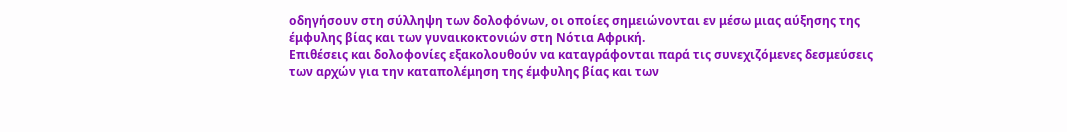οδηγήσουν στη σύλληψη των δολοφόνων, οι οποίες σημειώνονται εν μέσω μιας αύξησης της έμφυλης βίας και των γυναικοκτονιών στη Νότια Αφρική.
Επιθέσεις και δολοφονίες εξακολουθούν να καταγράφονται παρά τις συνεχιζόμενες δεσμεύσεις των αρχών για την καταπολέμηση της έμφυλης βίας και των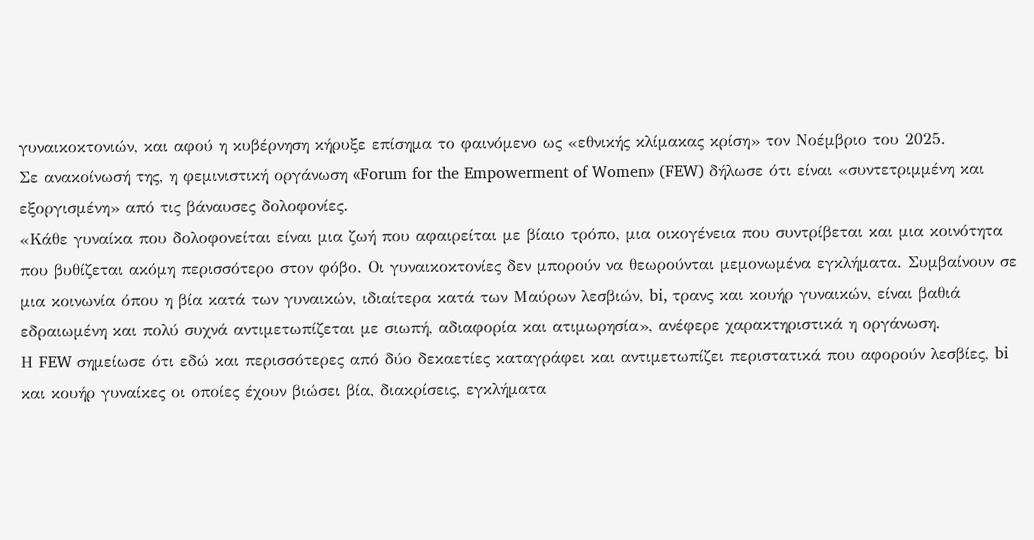γυναικοκτονιών, και αφού η κυβέρνηση κήρυξε επίσημα το φαινόμενο ως «εθνικής κλίμακας κρίση» τον Νοέμβριο του 2025.
Σε ανακοίνωσή της, η φεμινιστική οργάνωση «Forum for the Empowerment of Women» (FEW) δήλωσε ότι είναι «συντετριμμένη και εξοργισμένη» από τις βάναυσες δολοφονίες.
«Κάθε γυναίκα που δολοφονείται είναι μια ζωή που αφαιρείται με βίαιο τρόπο, μια οικογένεια που συντρίβεται και μια κοινότητα που βυθίζεται ακόμη περισσότερο στον φόβο. Οι γυναικοκτονίες δεν μπορούν να θεωρούνται μεμονωμένα εγκλήματα. Συμβαίνουν σε μια κοινωνία όπου η βία κατά των γυναικών, ιδιαίτερα κατά των Μαύρων λεσβιών, bi, τρανς και κουήρ γυναικών, είναι βαθιά εδραιωμένη και πολύ συχνά αντιμετωπίζεται με σιωπή, αδιαφορία και ατιμωρησία», ανέφερε χαρακτηριστικά η οργάνωση.
Η FEW σημείωσε ότι εδώ και περισσότερες από δύο δεκαετίες καταγράφει και αντιμετωπίζει περιστατικά που αφορούν λεσβίες, bi και κουήρ γυναίκες οι οποίες έχουν βιώσει βία, διακρίσεις, εγκλήματα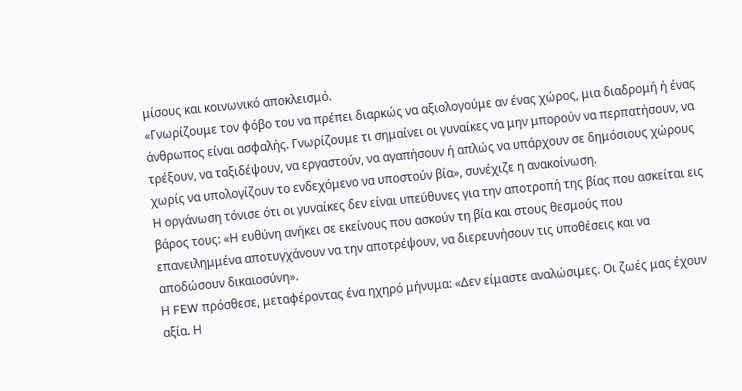μίσους και κοινωνικό αποκλεισμό.
«Γνωρίζουμε τον φόβο του να πρέπει διαρκώς να αξιολογούμε αν ένας χώρος, μια διαδρομή ή ένας άνθρωπος είναι ασφαλής. Γνωρίζουμε τι σημαίνει οι γυναίκες να μην μπορούν να περπατήσουν, να τρέξουν, να ταξιδέψουν, να εργαστούν, να αγαπήσουν ή απλώς να υπάρχουν σε δημόσιους χώρους χωρίς να υπολογίζουν το ενδεχόμενο να υποστούν βία», συνέχιζε η ανακοίνωση.
Η οργάνωση τόνισε ότι οι γυναίκες δεν είναι υπεύθυνες για την αποτροπή της βίας που ασκείται εις βάρος τους: «Η ευθύνη ανήκει σε εκείνους που ασκούν τη βία και στους θεσμούς που επανειλημμένα αποτυγχάνουν να την αποτρέψουν, να διερευνήσουν τις υποθέσεις και να αποδώσουν δικαιοσύνη».
Η FEW πρόσθεσε, μεταφέροντας ένα ηχηρό μήνυμα: «Δεν είμαστε αναλώσιμες. Οι ζωές μας έχουν αξία. Η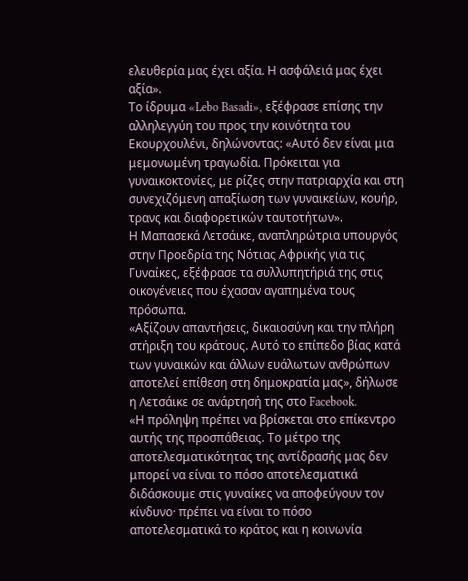ελευθερία μας έχει αξία. Η ασφάλειά μας έχει αξία».
Το ίδρυμα «Lebo Basadi», εξέφρασε επίσης την αλληλεγγύη του προς την κοινότητα του Εκουρχουλένι, δηλώνοντας: «Αυτό δεν είναι μια μεμονωμένη τραγωδία. Πρόκειται για γυναικοκτονίες, με ρίζες στην πατριαρχία και στη συνεχιζόμενη απαξίωση των γυναικείων, κουήρ, τρανς και διαφορετικών ταυτοτήτων».
Η Μαπασεκά Λετσάικε, αναπληρώτρια υπουργός στην Προεδρία της Νότιας Αφρικής για τις Γυναίκες, εξέφρασε τα συλλυπητήριά της στις οικογένειες που έχασαν αγαπημένα τους πρόσωπα.
«Αξίζουν απαντήσεις, δικαιοσύνη και την πλήρη στήριξη του κράτους. Αυτό το επίπεδο βίας κατά των γυναικών και άλλων ευάλωτων ανθρώπων αποτελεί επίθεση στη δημοκρατία μας», δήλωσε η Λετσάικε σε ανάρτησή της στο Facebook.
«Η πρόληψη πρέπει να βρίσκεται στο επίκεντρο αυτής της προσπάθειας. Το μέτρο της αποτελεσματικότητας της αντίδρασής μας δεν μπορεί να είναι το πόσο αποτελεσματικά διδάσκουμε στις γυναίκες να αποφεύγουν τον κίνδυνο· πρέπει να είναι το πόσο αποτελεσματικά το κράτος και η κοινωνία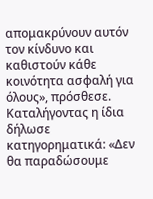απομακρύνουν αυτόν τον κίνδυνο και καθιστούν κάθε κοινότητα ασφαλή για όλους», πρόσθεσε.
Καταλήγοντας η ίδια δήλωσε κατηγορηματικά: «Δεν θα παραδώσουμε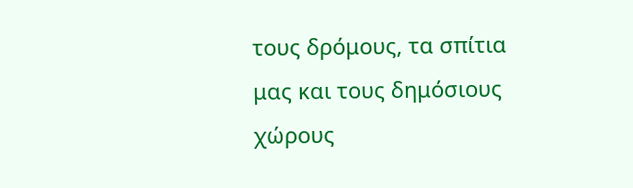τους δρόμους, τα σπίτια μας και τους δημόσιους χώρους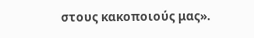στους κακοποιούς μας».